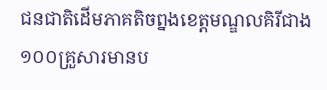ជនជាតិដើមភាគតិចព្នងខេត្តមណ្ឌលគិរីជាង ១០០គ្រួសារមានប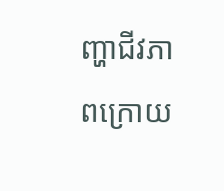ញ្ហាជីវភាពក្រោយ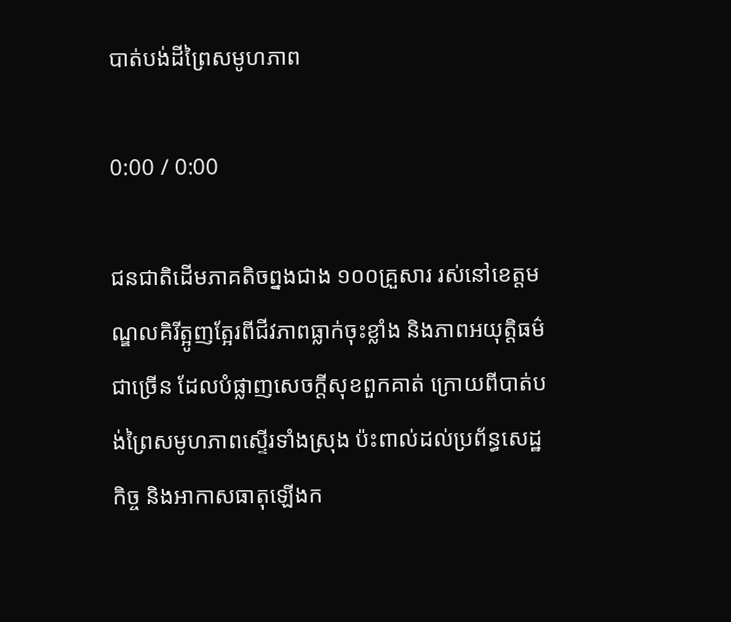បាត់បង់ដីព្រៃសមូហភាព

0:00 / 0:00

ជនជាតិដើមភាគតិចព្នងជាង ១០០គ្រួសារ រស់នៅខេត្តមណ្ឌលគិរីត្អូញត្អែរពីជីវភាពធ្លាក់ចុះខ្លាំង និងភាពអយុត្តិធម៌ជាច្រើន ដែលបំផ្លាញសេចក្តីសុខពួកគាត់ ក្រោយពីបាត់បង់ព្រៃសមូហភាពស្ទើរទាំងស្រុង ប៉ះពាល់ដល់ប្រព័ន្ធសេដ្ឋកិច្ច និងអាកាសធាតុឡើងក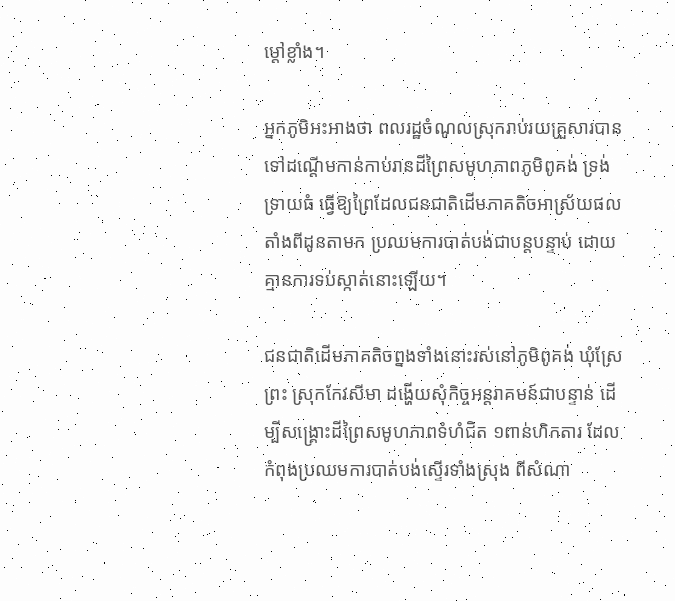ម្តៅខ្លាំង។

អ្នកភូមិអះអាងថា ពលរដ្ឋចំណូលស្រុករាប់រយគ្រួសារបានទៅដណ្តើមកាន់កាប់រានដីព្រៃសមូហភាពភូមិពូគង់ ទ្រង់ទ្រាយធំ ធ្វើឱ្យព្រៃដែលជនជាតិដើមភាគតិចអាស្រ័យផល តាំងពីដូនតាមក ប្រឈមការបាត់បង់ជាបន្តបន្ទាប់ ដោយគ្មានការទប់ស្កាត់នោះឡើយ។

ជនជាតិដើមភាគតិចព្នងទាំងនោះរស់នៅភូមិពូគង់ ឃុំស្រែព្រះ ស្រុកកែវសីមា ដង្ហើយសុំកិច្ចអន្តរាគមន៍ជាបន្ទាន់ ដើម្បីសង្គ្រោះដីព្រៃសមូហភាពទំហំជិត ១ពាន់ហិកតារ ដែលកំពុងប្រឈមការបាត់បង់ស្ទើរទាំងស្រុង ពីសំណា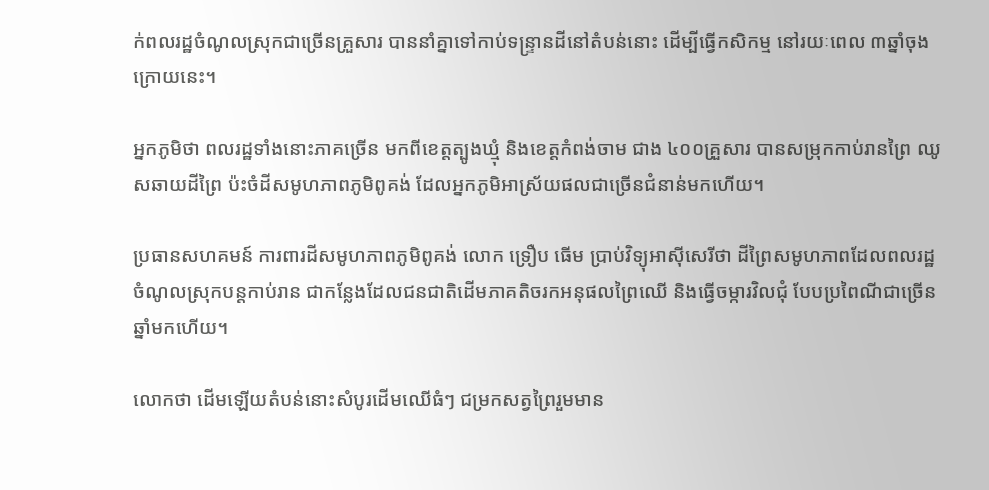ក់ពលរដ្ឋចំណូលស្រុកជាច្រើនគ្រួសារ បាននាំគ្នាទៅកាប់ទន្ទ្រានដីនៅតំបន់នោះ ដើម្បីធ្វើកសិកម្ម នៅរយៈពេល ៣ឆ្នាំចុងក្រោយនេះ។

អ្នកភូមិថា ពលរដ្ឋទាំងនោះភាគច្រើន មកពីខេត្តត្បូងឃ្មុំ និងខេត្តកំពង់ចាម ជាង ៤០០គ្រួសារ បានសម្រុកកាប់រានព្រៃ ឈូសឆាយដីព្រៃ ប៉ះចំដីសមូហភាពភូមិពូគង់ ដែលអ្នកភូមិអាស្រ័យផលជាច្រើនជំនាន់មកហើយ។

ប្រធានសហគមន៍ ការពារដីសមូហភាពភូមិពូគង់ លោក ទ្រឿប ធើម ប្រាប់វិទ្យុអាស៊ីសេរីថា ដីព្រៃសមូហភាពដែលពលរដ្ឋចំណូលស្រុកបន្តកាប់រាន ជាកន្លែងដែលជនជាតិដើមភាគតិចរកអនុផលព្រៃឈើ និងធ្វើចម្ការវិលជុំ បែបប្រពៃណីជាច្រើនឆ្នាំមកហើយ។

លោកថា ដើមឡើយតំបន់នោះសំបូរដើមឈើធំៗ ជម្រកសត្វព្រៃរួមមាន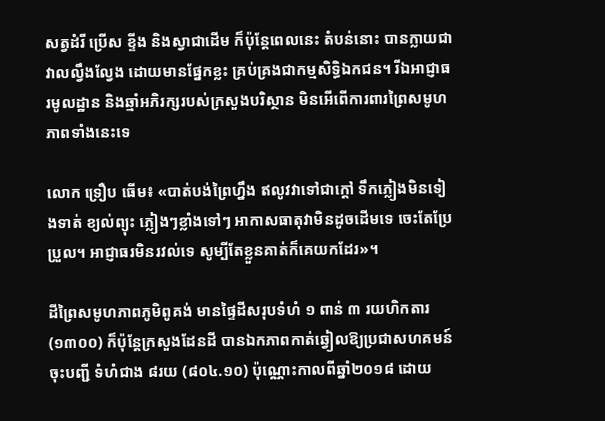សត្វដំរី ប្រើស ខ្ទីង និងស្វាជាដើម ក៏ប៉ុន្តែពេលនេះ តំបន់នោះ បានក្លាយជាវាលល្វឹងល្វែង ដោយមានផ្នែកខ្លះ គ្រប់គ្រងជាកម្មសិទ្ធិឯកជន។ រីឯអាជ្ញាធរមូលដ្ឋាន និងឆ្មាំអភិរក្សរបស់ក្រសួងបរិស្ថាន មិនអើពើការពារព្រៃសមូហភាពទាំងនេះទេ

លោក ទ្រឿប ធើម៖ «បាត់បង់ព្រៃហ្នឹង ឥលូវវាទៅជាក្តៅ ទឹកភ្លៀងមិនទៀងទាត់ ខ្យល់ព្យុះ ភ្លៀងៗខ្លាំងទៅៗ អាកាសធាតុវាមិនដូចដើមទេ ចេះតែប្រែប្រួល។ អាជ្ញាធរមិនរវល់ទេ សូម្បីតែខ្លួនគាត់ក៏គេយកដែរ»។

ដីព្រៃសមូហភាពភូមិពូគង់ មានផ្ទៃដីសរុបទំហំ ១ ពាន់ ៣ រយហិកតារ (១៣០០) ក៏ប៉ុន្តែក្រសួងដែនដី បានឯកភាពកាត់ឆ្វៀលឱ្យប្រជាសហគមន៍ចុះបញ្ជី ទំហំជាង ៨រយ (៨០៤.១០) ប៉ុណ្ណោះកាលពីឆ្នាំ២០១៨ ដោយ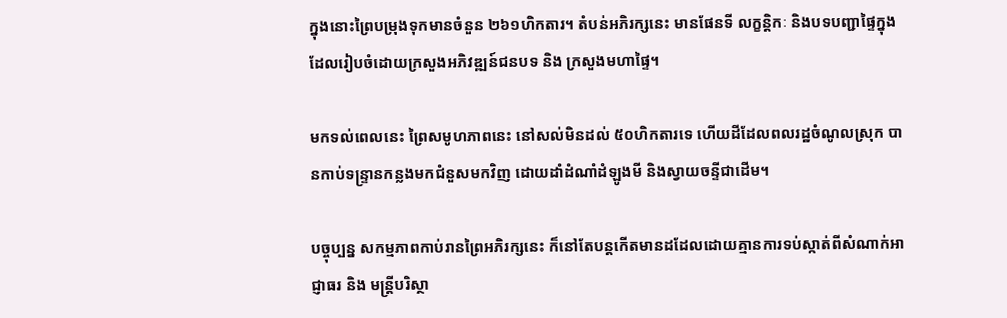ក្នុងនោះព្រៃបម្រុងទុកមានចំនួន ២៦១ហិកតារ។ តំបន់អភិរក្សនេះ មានផែនទី លក្ខន្តិកៈ និងបទបញ្ជាផ្ទៃក្នុង ដែលរៀបចំដោយក្រសួងអភិវឌ្ឍន៍ជនបទ និង ក្រសួងមហាផ្ទៃ។

មកទល់ពេលនេះ ព្រៃសមូហភាពនេះ នៅសល់មិនដល់ ៥០ហិកតារទេ ហើយដីដែលពលរដ្ឋចំណូលស្រុក បានកាប់ទន្ទ្រានកន្លងមកជំនួសមកវិញ ដោយដាំដំណាំដំឡូងមី និងស្វាយចន្ទីជាដើម។

បច្ចុប្បន្ន សកម្មភាពកាប់រានព្រៃអភិរក្សនេះ ក៏នៅតែបន្តកើតមានដដែលដោយគ្មានការទប់ស្កាត់ពីសំណាក់អាជ្ញាធរ និង មន្ត្រីបរិស្ថា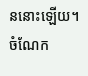ននោះឡើយ។ ចំណែក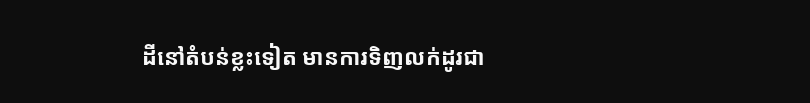ដីនៅតំបន់ខ្លះទៀត មានការទិញលក់ដូរជា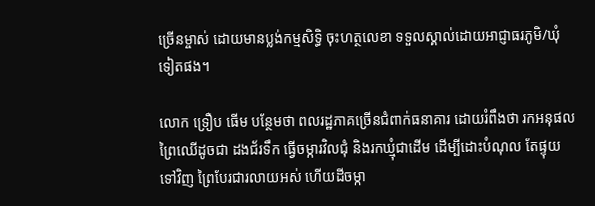ច្រើនម្ចាស់ ដោយមានប្លង់កម្មសិទ្ធិ ចុះហត្ថលេខា ទទួលស្គាល់ដោយអាជ្ញាធរភូមិ/ឃុំទៀតផង។

លោក ទ្រឿប ធើម បន្ថែមថា ពលរដ្ឋភាគច្រើនជំពាក់ធនាគារ ដោយរំពឹងថា រកអនុផលព្រៃឈើដូចជា ដងជ័រទឹក ធ្វើចម្ការវិលជុំ និងរកឃ្មុំជាដើម ដើម្បីដោះបំណុល តែផ្ទុយទៅវិញ ព្រៃបែរជារលាយអស់ ហើយដីចម្កា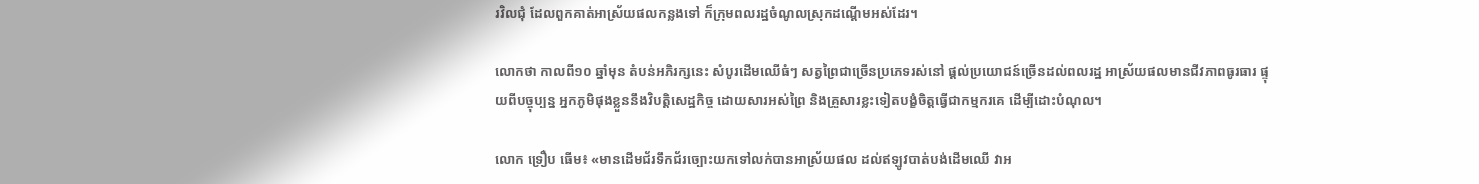រវិលជុំ ដែលពួកគាត់អាស្រ័យផលកន្លងទៅ ក៏ក្រុមពលរដ្ឋចំណូលស្រុកដណ្តើមអស់ដែរ។

លោកថា កាលពី១០ ឆ្នាំមុន តំបន់អភិរក្សនេះ សំបូរដើមឈើធំៗ សត្វព្រៃជាច្រើនប្រភេទរស់នៅ ផ្តល់ប្រយោជន៍ច្រើនដល់ពលរដ្ឋ អាស្រ័យផលមានជីវភាពធូរធារ ផ្ទុយពីបច្ចុប្បន្ន អ្នកភូមិផុងខ្លួននឹងវិបត្តិសេដ្ឋកិច្ច ដោយសារអស់ព្រៃ និងគ្រួសារខ្លះទៀតបង្ខំចិត្តធ្វើជាកម្មករគេ ដើម្បីដោះបំណុល។

លោក ទ្រឿប ធើម៖ «មានដើមជ័រទឹកជ័រច្បោះយកទៅលក់បានអាស្រ័យផល ដល់ឥឡូវបាត់បង់ដើមឈើ វាអ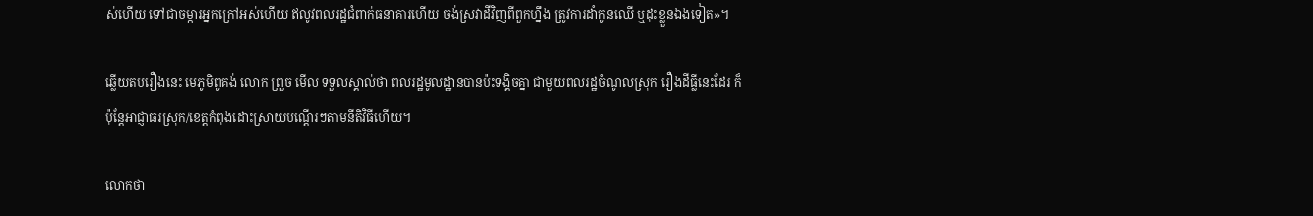ស់ហើយ ទៅជាចម្ការអ្នកក្រៅអស់ហើយ ឥលូវពលរដ្ឋជំពាក់ធនាគារហើយ ចង់ស្រវាដីវិញពីពួកហ្នឹង ត្រូវការដាំកូនឈើ ឬដុះខ្លួនឯងទៀត»។

ឆ្លើយតបរឿងនេះ មេភូមិពូគង់ លោក ព្រួច មើល ទទួលស្គាល់ថា ពលរដ្ឋមូលដ្ឋានបានប៉ះទង្គិចគ្នា ជាមួយពលរដ្ឋចំណូលស្រុក រឿងដីធ្លីនេះដែរ ក៏ប៉ុន្តែអាជ្ញាធរស្រុក/ខេត្តកំពុងដោះស្រាយបណ្តើរៗតាមនីតិវិធីហើយ។

លោកថា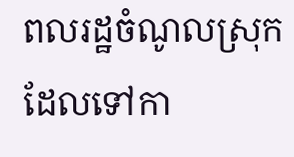ពលរដ្ឋចំណូលស្រុក ដែលទៅកា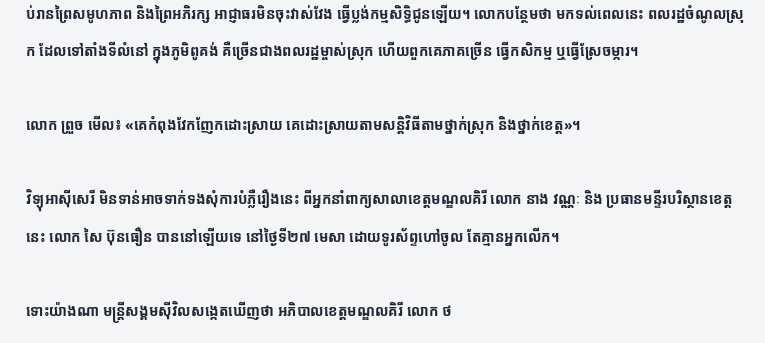ប់រានព្រៃសមូហភាព និងព្រៃអភិរក្ស អាជ្ញាធរមិនចុះវាស់វែង ធ្វើប្លង់កម្មសិទ្ធិជូនឡើយ។ លោកបន្ថែមថា មកទល់ពេលនេះ ពលរដ្ឋចំណូលស្រុក ដែលទៅតាំងទីលំនៅ ក្នុងភូមិពូគង់ គឺច្រើនជាងពលរដ្ឋម្ចាស់ស្រុក ហើយពួកគេភាគច្រើន ធ្វើកសិកម្ម ឬធ្វើស្រែចម្ការ។

លោក ព្រួច មើល៖ «គេកំពុងវែកញែកដោះស្រាយ គេដោះស្រាយតាមសន្តិវិធីតាមថ្នាក់ស្រុក និងថ្នាក់ខេត្ត»។

វិទ្យុអាស៊ីសេរី មិនទាន់អាចទាក់ទងសុំការបំភ្លឺរឿងនេះ ពីអ្នកនាំពាក្យសាលាខេត្តមណ្ឌលគិរី លោក នាង វណ្ណៈ និង ប្រធានមន្ទីរបរិស្ថានខេត្តនេះ លោក សៃ ប៊ុនធឿន បាននៅឡើយទេ នៅថ្ងៃទី២៧ មេសា ដោយទូរស័ព្ទហៅចូល តែគ្មានអ្នកលើក។

ទោះយ៉ាងណា មន្ត្រីសង្គមស៊ីវិលសង្កេតឃើញថា អភិបាលខេត្តមណ្ឌលគិរី លោក ថ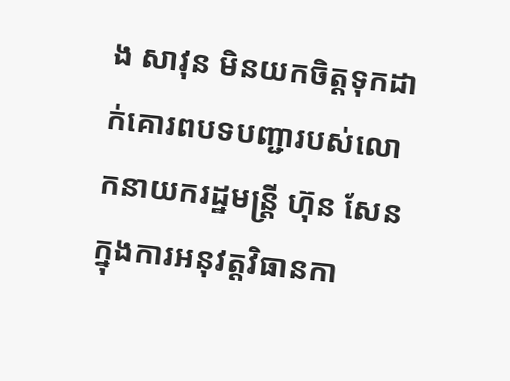ង សាវុន មិនយកចិត្តទុកដាក់គោរពបទបញ្ជារបស់លោកនាយករដ្ឋមន្ត្រី ហ៊ុន សែន ក្នុងការអនុវត្តវិធានកា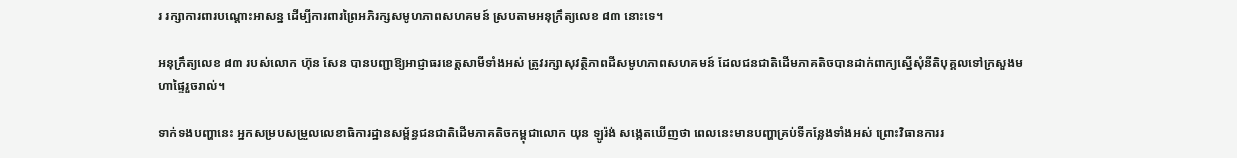រ រក្សាការពារបណ្ដោះអាសន្ន ដើម្បីការពារព្រៃអភិរក្សសមូហភាពសហគមន៍ ស្របតាមអនុក្រឹត្យលេខ ៨៣ នោះទេ។

អនុក្រឹត្យលេខ ៨៣ របស់លោក ហ៊ុន សែន បានបញ្ជាឱ្យអាជ្ញាធរខេត្តសាមីទាំងអស់ ត្រូវរក្សាសុវត្ថិភាពដីសមូហភាពសហគមន៍ ដែលជនជាតិដើមភាគតិចបានដាក់ពាក្យស្នើសុំនីតិបុគ្គលទៅក្រសួងមហាផ្ទៃរួចរាល់។

ទាក់ទងបញ្ហានេះ អ្នកសម្របសម្រួលលេខាធិការដ្ឋានសម្ព័ន្ធជនជាតិដើមភាគតិចកម្ពុជាលោក យុន ឡូរ៉ង់ សង្កេតឃើញថា ពេលនេះមានបញ្ហាគ្រប់ទីកន្លែងទាំងអស់ ព្រោះវិធានការរ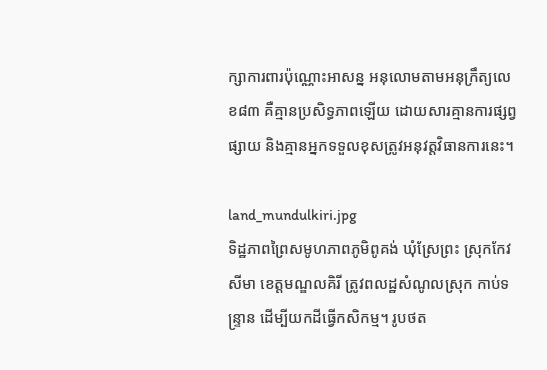ក្សាការពារប៉ុណ្ណោះអាសន្ន អនុលោមតាមអនុក្រឹត្យលេខ៨៣ គឺគ្មានប្រសិទ្ធភាពឡើយ ដោយសារគ្មានការផ្សព្វផ្សាយ និងគ្មានអ្នកទទួលខុសត្រូវអនុវត្តវិធានការនេះ។

land_mundulkiri.jpg
ទិដ្ឋភាពព្រៃសមូហភាពភូមិពូគង់ ឃុំស្រែព្រះ ស្រុកកែវសីមា ខេត្តមណ្ឌលគិរី ត្រូវពលដ្ឋសំណូលស្រុក កាប់ទន្ទ្រាន ដើម្បីយកដីធ្វើកសិកម្ម។ រូបថត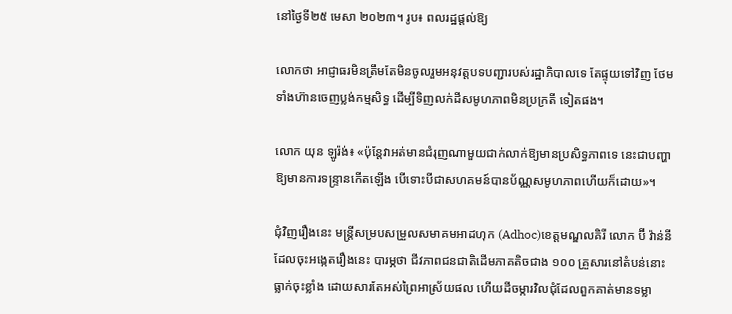នៅថ្ងៃទី២៥ មេសា ២០២៣។ រូប៖ ពលរដ្ឋផ្តល់ឱ្យ

លោកថា អាជ្ញាធរមិនត្រឹមតែមិនចូលរួមអនុវត្តបទបញ្ជារបស់រដ្ឋាភិបាលទេ តែផ្ទុយទៅវិញ ថែមទាំងហ៊ានចេញប្លង់កម្មសិទ្ធ ដើម្បីទិញលក់ដីសមូហភាពមិនប្រក្រតី ទៀតផង។

លោក យុន ឡូរ៉ង់៖ «ប៉ុន្តែវាអត់មានជំរុញណាមួយជាក់លាក់ឱ្យមានប្រសិទ្ធភាពទេ នេះជាបញ្ហាឱ្យមានការទន្ទ្រានកើតឡើង បើទោះបីជាសហគមន៍បានប័ណ្ណសមូហភាពហើយក៏ដោយ»។

ជុំវិញរឿងនេះ មន្ត្រីសម្របសម្រួលសមាគមអាដហុក (Adhoc)ខេត្តមណ្ឌលគិរី លោក ប៊ី វ៉ាន់នី ដែលចុះអង្កេតរឿងនេះ បារម្ភថា ជីវភាពជនជាតិដើមភាគតិចជាង ១០០ គ្រួសារនៅតំបន់នោះ ធ្លាក់ចុះខ្លាំង ដោយសារតែអស់ព្រៃអាស្រ័យផល ហើយដីចម្ការវិលជុំដែលពួកគាត់មានទម្លា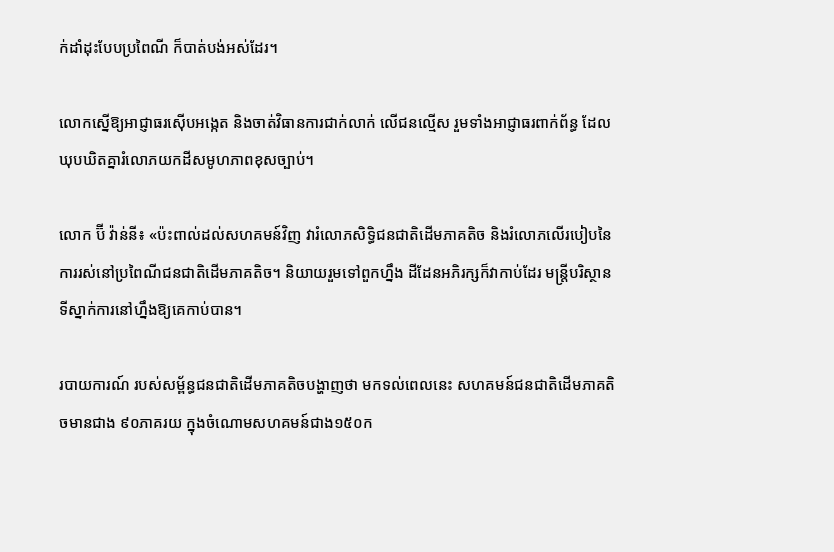ក់ដាំដុះបែបប្រពៃណី ក៏បាត់បង់អស់ដែរ។

លោកស្នើឱ្យអាជ្ញាធរស៊ើបអង្កេត និងចាត់វិធានការជាក់លាក់ លើជនល្មើស រួមទាំងអាជ្ញាធរពាក់ព័ន្ធ ដែលឃុបឃិតគ្នារំលោភយកដីសមូហភាពខុសច្បាប់។

លោក ប៊ី វ៉ាន់នី៖ «ប៉ះពាល់ដល់សហគមន៍វិញ វារំលោភសិទ្ធិជនជាតិដើមភាគតិច និងរំលោភលើរបៀបនៃការរស់នៅប្រពៃណីជនជាតិដើមភាគតិច។ និយាយរួមទៅពួកហ្នឹង ដីដែនអភិរក្សក៏វាកាប់ដែរ មន្ត្រីបរិស្ថាន ទីស្នាក់ការនៅហ្នឹងឱ្យគេកាប់បាន។

របាយការណ៍ របស់សម្ព័ន្ធជនជាតិដើមភាគតិចបង្ហាញថា មកទល់ពេលនេះ សហគមន៍ជនជាតិដើមភាគតិចមានជាង ៩០ភាគរយ ក្នុងចំណោមសហគមន៍ជាង១៥០ក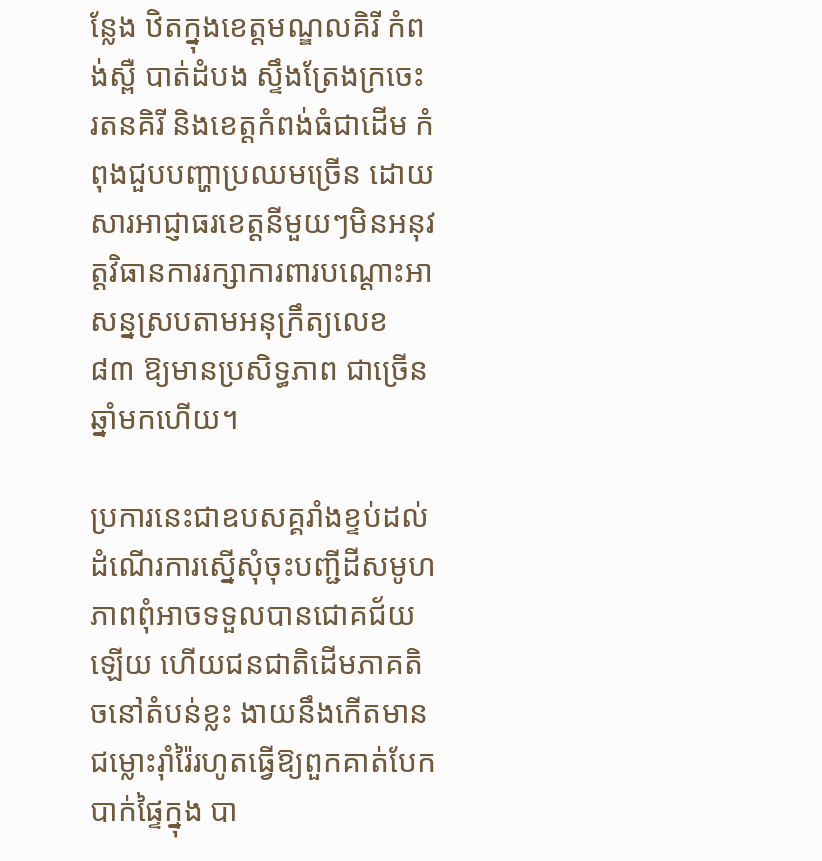ន្លែង ឋិតក្នុងខេត្តមណ្ឌលគិរី កំពង់ស្ពឺ បាត់ដំបង ស្ទឹងត្រែងក្រចេះ រតនគិរី និងខេត្តកំពង់ធំជាដើម កំពុងជួបបញ្ហាប្រឈមច្រើន ដោយសារអាជ្ញាធរខេត្តនីមួយៗមិនអនុវត្តវិធានការរក្សាការពារបណ្ដោះអាសន្នស្របតាមអនុក្រឹត្យលេខ ៨៣ ឱ្យមានប្រសិទ្ធភាព ជាច្រើនឆ្នាំមកហើយ។

ប្រការនេះជាឧបសគ្គរាំងខ្ទប់ដល់ដំណើរការស្នើសុំចុះបញ្ជីដីសមូហភាពពុំអាចទទួលបានជោគជ័យឡើយ ហើយជនជាតិដើមភាគតិចនៅតំបន់ខ្លះ ងាយនឹងកើតមានជម្លោះរ៉ាំរ៉ៃរហូតធ្វើឱ្យពួកគាត់បែកបាក់ផ្ទៃក្នុង បា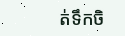ត់ទឹកចិ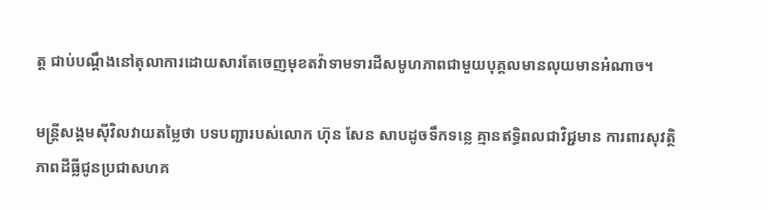ត្ត ជាប់បណ្ដឹងនៅតុលាការដោយសារតែចេញមុខតវ៉ាទាមទារដីសមូហភាពជាមួយបុគ្គលមានលុយមានអំណាច។

មន្ត្រីសង្គមស៊ីវិលវាយតម្លៃថា បទបញ្ជារបស់លោក ហ៊ុន សែន សាបដូចទឹកទន្លេ គ្មានឥទ្ធិពលជាវិជ្ជមាន ការពារសុវត្ថិភាពដីធ្លីជូនប្រជាសហគ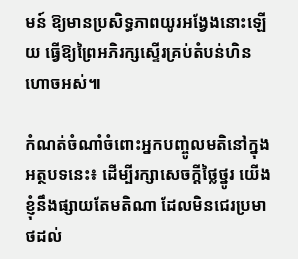មន៍ ឱ្យមានប្រសិទ្ធភាពយូរអង្វែងនោះឡើយ ធ្វើឱ្យព្រៃអភិរក្សស្ទើរគ្រប់តំបន់ហិនហោចអស់៕

កំណត់ចំណាំចំពោះអ្នកបញ្ចូលមតិនៅក្នុងអត្ថបទនេះ៖ ដើម្បីរក្សាសេចក្ដីថ្លៃថ្នូរ យើងខ្ញុំនឹងផ្សាយតែមតិណា ដែលមិនជេរប្រមាថដល់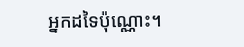អ្នកដទៃប៉ុណ្ណោះ។